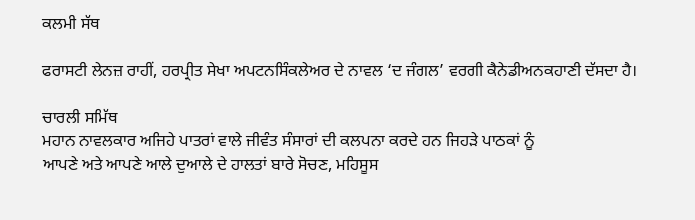ਕਲਮੀ ਸੱਥ

ਫਰਾਸਟੀ ਲੇਨਜ਼ ਰਾਹੀਂ, ਹਰਪ੍ਰੀਤ ਸੇਖਾ ਅਪਟਨਸਿੰਕਲੇਅਰ ਦੇ ਨਾਵਲ ‘ਦ ਜੰਗਲ’ ਵਰਗੀ ਕੈਨੇਡੀਅਨਕਹਾਣੀ ਦੱਸਦਾ ਹੈ।

ਚਾਰਲੀ ਸਮਿੱਥ
ਮਹਾਨ ਨਾਵਲਕਾਰ ਅਜਿਹੇ ਪਾਤਰਾਂ ਵਾਲੇ ਜੀਵੰਤ ਸੰਸਾਰਾਂ ਦੀ ਕਲਪਨਾ ਕਰਦੇ ਹਨ ਜਿਹੜੇ ਪਾਠਕਾਂ ਨੂੰ
ਆਪਣੇ ਅਤੇ ਆਪਣੇ ਆਲੇ ਦੁਆਲੇ ਦੇ ਹਾਲਤਾਂ ਬਾਰੇ ਸੋਚਣ, ਮਹਿਸੂਸ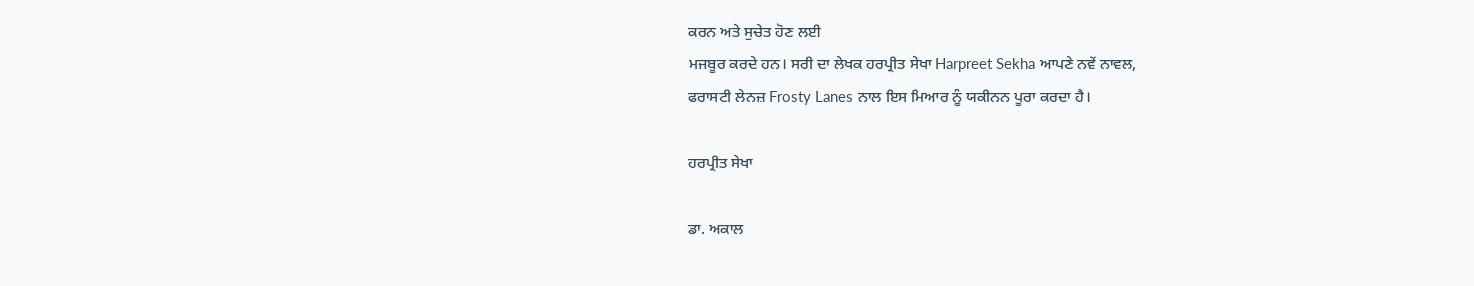ਕਰਨ ਅਤੇ ਸੁਚੇਤ ਹੋਣ ਲਈ
ਮਜਬੂਰ ਕਰਦੇ ਹਨ। ਸਰੀ ਦਾ ਲੇਖਕ ਹਰਪ੍ਰੀਤ ਸੇਖਾ Harpreet Sekha ਆਪਣੇ ਨਵੇਂ ਨਾਵਲ,
ਫਰਾਸਟੀ ਲੇਨਜ਼ Frosty Lanes ਨਾਲ ਇਸ ਮਿਆਰ ਨੂੰ ਯਕੀਨਨ ਪੂਰਾ ਕਰਦਾ ਹੈ।

ਹਰਪ੍ਰੀਤ ਸੇਖਾ

ਡਾ. ਅਕਾਲ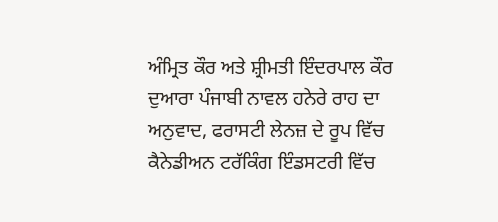ਅੰਮ੍ਰਿਤ ਕੌਰ ਅਤੇ ਸ਼੍ਰੀਮਤੀ ਇੰਦਰਪਾਲ ਕੌਰ ਦੁਆਰਾ ਪੰਜਾਬੀ ਨਾਵਲ ਹਨੇਰੇ ਰਾਹ ਦਾ
ਅਨੁਵਾਦ, ਫਰਾਸਟੀ ਲੇਨਜ਼ ਦੇ ਰੂਪ ਵਿੱਚ ਕੈਨੇਡੀਅਨ ਟਰੱਕਿੰਗ ਇੰਡਸਟਰੀ ਵਿੱਚ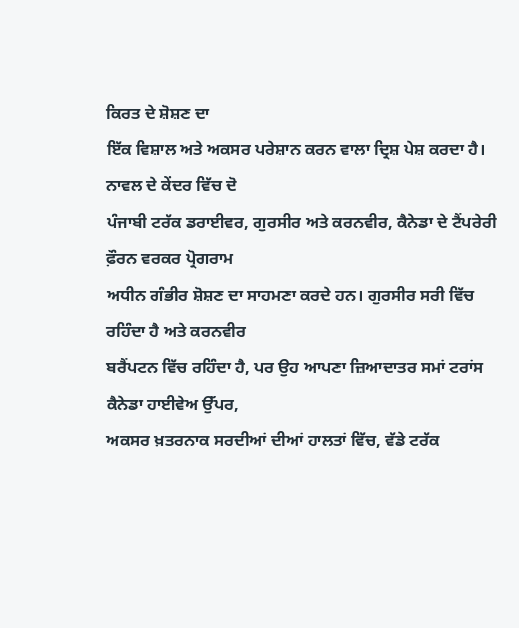ਕਿਰਤ ਦੇ ਸ਼ੋਸ਼ਣ ਦਾ
ਇੱਕ ਵਿਸ਼ਾਲ ਅਤੇ ਅਕਸਰ ਪਰੇਸ਼ਾਨ ਕਰਨ ਵਾਲਾ ਦ੍ਰਿਸ਼ ਪੇਸ਼ ਕਰਦਾ ਹੈ। ਨਾਵਲ ਦੇ ਕੇਂਦਰ ਵਿੱਚ ਦੋ
ਪੰਜਾਬੀ ਟਰੱਕ ਡਰਾਈਵਰ, ਗੁਰਸੀਰ ਅਤੇ ਕਰਨਵੀਰ, ਕੈਨੇਡਾ ਦੇ ਟੈਂਪਰੇਰੀ ਫ਼ੌਰਨ ਵਰਕਰ ਪ੍ਰੋਗਰਾਮ
ਅਧੀਨ ਗੰਭੀਰ ਸ਼ੋਸ਼ਣ ਦਾ ਸਾਹਮਣਾ ਕਰਦੇ ਹਨ। ਗੁਰਸੀਰ ਸਰੀ ਵਿੱਚ ਰਹਿੰਦਾ ਹੈ ਅਤੇ ਕਰਨਵੀਰ
ਬਰੈਂਪਟਨ ਵਿੱਚ ਰਹਿੰਦਾ ਹੈ, ਪਰ ਉਹ ਆਪਣਾ ਜ਼ਿਆਦਾਤਰ ਸਮਾਂ ਟਰਾਂਸ ਕੈਨੇਡਾ ਹਾਈਵੇਅ ਉੱਪਰ,
ਅਕਸਰ ਖ਼ਤਰਨਾਕ ਸਰਦੀਆਂ ਦੀਆਂ ਹਾਲਤਾਂ ਵਿੱਚ, ਵੱਡੇ ਟਰੱਕ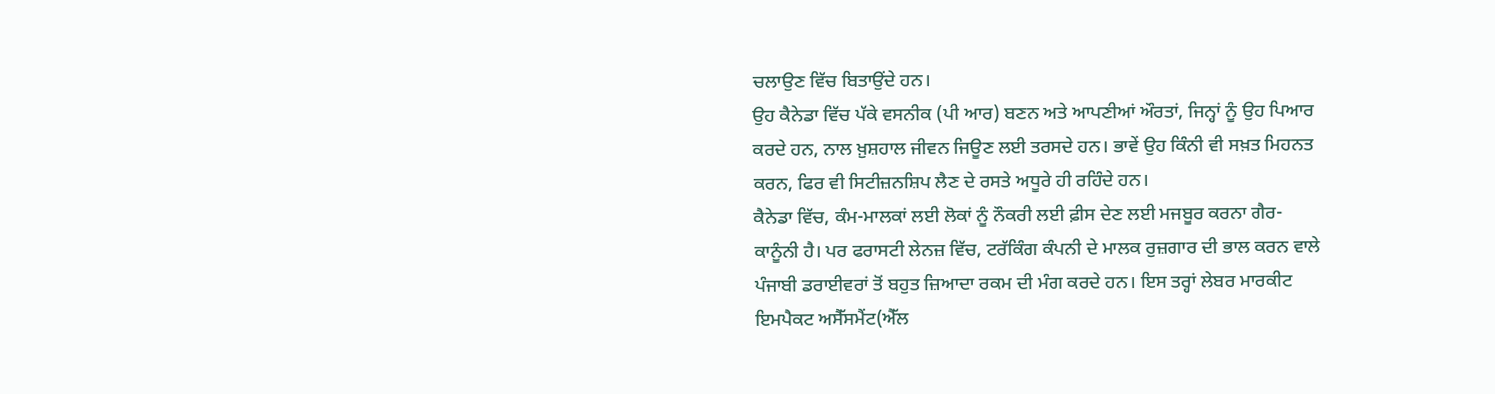ਚਲਾਉਣ ਵਿੱਚ ਬਿਤਾਉਂਦੇ ਹਨ।
ਉਹ ਕੈਨੇਡਾ ਵਿੱਚ ਪੱਕੇ ਵਸਨੀਕ (ਪੀ ਆਰ) ਬਣਨ ਅਤੇ ਆਪਣੀਆਂ ਔਰਤਾਂ, ਜਿਨ੍ਹਾਂ ਨੂੰ ਉਹ ਪਿਆਰ
ਕਰਦੇ ਹਨ, ਨਾਲ ਖ਼ੁਸ਼ਹਾਲ ਜੀਵਨ ਜਿਊਣ ਲਈ ਤਰਸਦੇ ਹਨ। ਭਾਵੇਂ ਉਹ ਕਿੰਨੀ ਵੀ ਸਖ਼ਤ ਮਿਹਨਤ
ਕਰਨ, ਫਿਰ ਵੀ ਸਿਟੀਜ਼ਨਸ਼ਿਪ ਲੈਣ ਦੇ ਰਸਤੇ ਅਧੂਰੇ ਹੀ ਰਹਿੰਦੇ ਹਨ।
ਕੈਨੇਡਾ ਵਿੱਚ, ਕੰਮ-ਮਾਲਕਾਂ ਲਈ ਲੋਕਾਂ ਨੂੰ ਨੌਕਰੀ ਲਈ ਫ਼ੀਸ ਦੇਣ ਲਈ ਮਜਬੂਰ ਕਰਨਾ ਗੈਰ-
ਕਾਨੂੰਨੀ ਹੈ। ਪਰ ਫਰਾਸਟੀ ਲੇਨਜ਼ ਵਿੱਚ, ਟਰੱਕਿੰਗ ਕੰਪਨੀ ਦੇ ਮਾਲਕ ਰੁਜ਼ਗਾਰ ਦੀ ਭਾਲ ਕਰਨ ਵਾਲੇ
ਪੰਜਾਬੀ ਡਰਾਈਵਰਾਂ ਤੋਂ ਬਹੁਤ ਜ਼ਿਆਦਾ ਰਕਮ ਦੀ ਮੰਗ ਕਰਦੇ ਹਨ। ਇਸ ਤਰ੍ਹਾਂ ਲੇਬਰ ਮਾਰਕੀਟ
ਇਮਪੈਕਟ ਅਸੈੱਸਮੈਂਟ(ਐੱਲ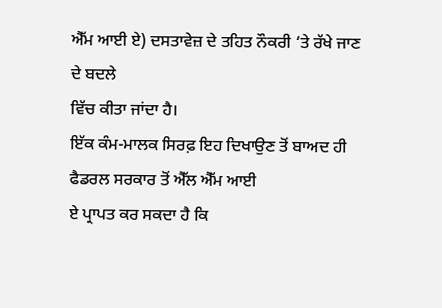ਐੱਮ ਆਈ ਏ) ਦਸਤਾਵੇਜ਼ ਦੇ ਤਹਿਤ ਨੌਕਰੀ ‘ਤੇ ਰੱਖੇ ਜਾਣ ਦੇ ਬਦਲੇ
ਵਿੱਚ ਕੀਤਾ ਜਾਂਦਾ ਹੈ।
ਇੱਕ ਕੰਮ-ਮਾਲਕ ਸਿਰਫ਼ ਇਹ ਦਿਖਾਉਣ ਤੋਂ ਬਾਅਦ ਹੀ ਫੈਡਰਲ ਸਰਕਾਰ ਤੋਂ ਐੱਲ ਐੱਮ ਆਈ
ਏ ਪ੍ਰਾਪਤ ਕਰ ਸਕਦਾ ਹੈ ਕਿ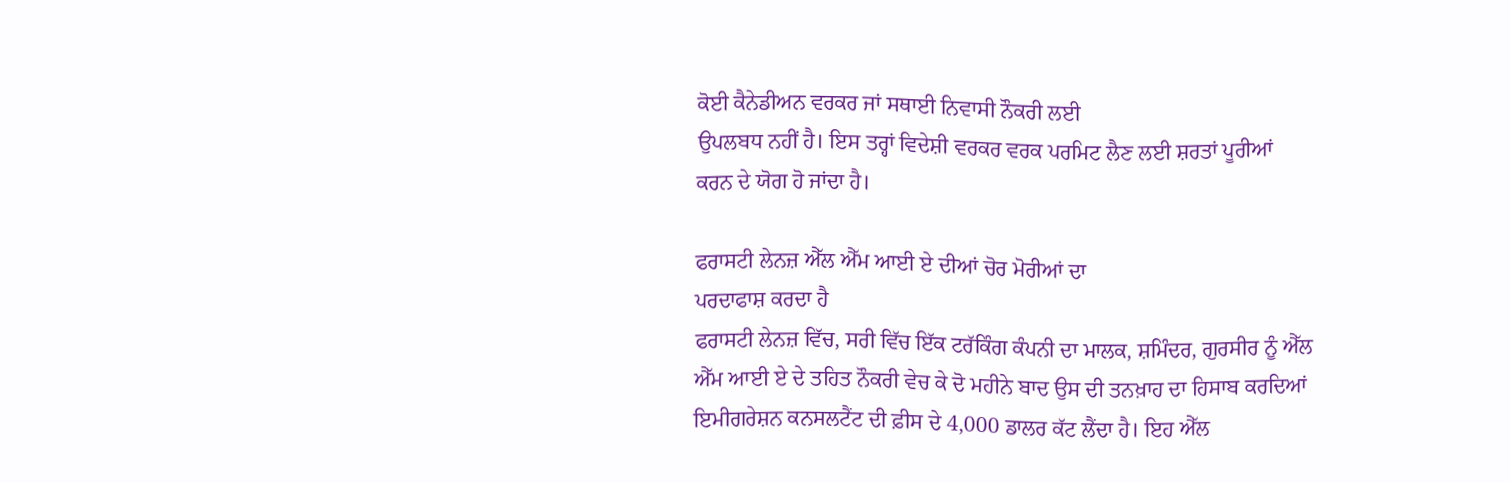ਕੋਈ ਕੈਨੇਡੀਅਨ ਵਰਕਰ ਜਾਂ ਸਥਾਈ ਨਿਵਾਸੀ ਨੌਕਰੀ ਲਈ
ਉਪਲਬਧ ਨਹੀਂ ਹੈ। ਇਸ ਤਰ੍ਹਾਂ ਵਿਦੇਸ਼ੀ ਵਰਕਰ ਵਰਕ ਪਰਮਿਟ ਲੈਣ ਲਈ ਸ਼ਰਤਾਂ ਪੂਰੀਆਂ
ਕਰਨ ਦੇ ਯੋਗ ਹੋ ਜਾਂਦਾ ਹੈ।

ਫਰਾਸਟੀ ਲੇਨਜ਼ ਐੱਲ ਐੱਮ ਆਈ ਏ ਦੀਆਂ ਚੋਰ ਮੋਰੀਆਂ ਦਾ
ਪਰਦਾਫਾਸ਼ ਕਰਦਾ ਹੈ
ਫਰਾਸਟੀ ਲੇਨਜ਼ ਵਿੱਚ, ਸਰੀ ਵਿੱਚ ਇੱਕ ਟਰੱਕਿੰਗ ਕੰਪਨੀ ਦਾ ਮਾਲਕ, ਸ਼ਮਿੰਦਰ, ਗੁਰਸੀਰ ਨੂੰ ਐੱਲ
ਐੱਮ ਆਈ ਏ ਦੇ ਤਹਿਤ ਨੌਕਰੀ ਵੇਚ ਕੇ ਦੋ ਮਹੀਨੇ ਬਾਦ ਉਸ ਦੀ ਤਨਖ਼ਾਹ ਦਾ ਹਿਸਾਬ ਕਰਦਿਆਂ
ਇਮੀਗਰੇਸ਼ਨ ਕਨਸਲਟੈਂਟ ਦੀ ਫ਼ੀਸ ਦੇ 4,000 ਡਾਲਰ ਕੱਟ ਲੈਂਦਾ ਹੈ। ਇਹ ਐੱਲ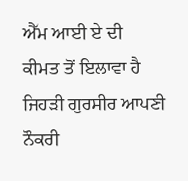ਐੱਮ ਆਈ ਏ ਦੀ
ਕੀਮਤ ਤੋਂ ਇਲਾਵਾ ਹੈ ਜਿਹੜੀ ਗੁਰਸੀਰ ਆਪਣੀ ਨੌਕਰੀ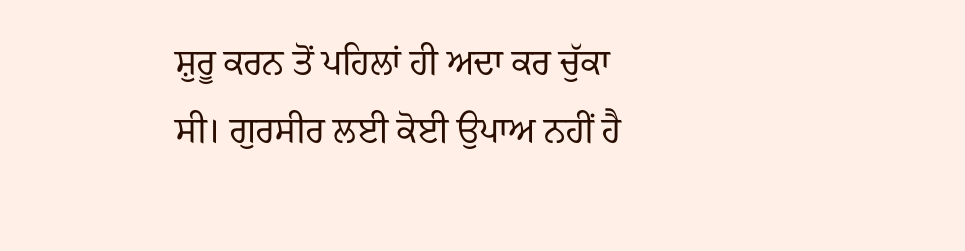ਸ਼ੁਰੂ ਕਰਨ ਤੋਂ ਪਹਿਲਾਂ ਹੀ ਅਦਾ ਕਰ ਚੁੱਕਾ
ਸੀ। ਗੁਰਸੀਰ ਲਈ ਕੋਈ ਉਪਾਅ ਨਹੀਂ ਹੈ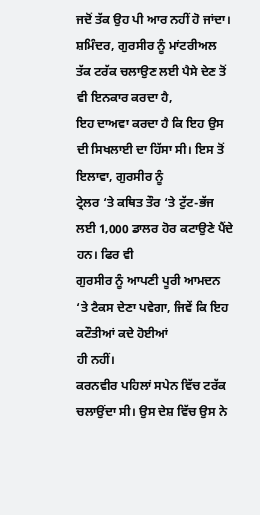ਜਦੋਂ ਤੱਕ ਉਹ ਪੀ ਆਰ ਨਹੀਂ ਹੋ ਜਾਂਦਾ।
ਸ਼ਮਿੰਦਰ, ਗੁਰਸੀਰ ਨੂੰ ਮਾਂਟਰੀਅਲ ਤੱਕ ਟਰੱਕ ਚਲਾਉਣ ਲਈ ਪੈਸੇ ਦੇਣ ਤੋਂ ਵੀ ਇਨਕਾਰ ਕਰਦਾ ਹੈ,
ਇਹ ਦਾਅਵਾ ਕਰਦਾ ਹੈ ਕਿ ਇਹ ਉਸ ਦੀ ਸਿਖਲਾਈ ਦਾ ਹਿੱਸਾ ਸੀ। ਇਸ ਤੋਂ ਇਲਾਵਾ, ਗੁਰਸੀਰ ਨੂੰ
ਟ੍ਰੇਲਰ ‘ਤੇ ਕਥਿਤ ਤੌਰ ‘ਤੇ ਟੁੱਟ-ਭੱਜ ਲਈ 1,000 ਡਾਲਰ ਹੋਰ ਕਟਾਉਣੇ ਪੈਂਦੇ ਹਨ। ਫਿਰ ਵੀ
ਗੁਰਸੀਰ ਨੂੰ ਆਪਣੀ ਪੂਰੀ ਆਮਦਨ ‘ਤੇ ਟੈਕਸ ਦੇਣਾ ਪਵੇਗਾ, ਜਿਵੇਂ ਕਿ ਇਹ ਕਟੌਤੀਆਂ ਕਦੇ ਹੋਈਆਂ
ਹੀ ਨਹੀਂ।
ਕਰਨਵੀਰ ਪਹਿਲਾਂ ਸਪੇਨ ਵਿੱਚ ਟਰੱਕ ਚਲਾਉਂਦਾ ਸੀ। ਉਸ ਦੇਸ਼ ਵਿੱਚ ਉਸ ਨੇ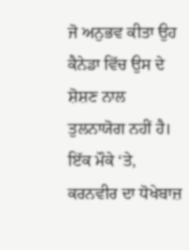ਜੋ ਅਨੁਭਵ ਕੀਤਾ ਉਹ
ਕੈਨੇਡਾ ਵਿੱਚ ਉਸ ਦੇ ਸ਼ੋਸ਼ਣ ਨਾਲ ਤੁਲਨਾਯੋਗ ਨਹੀਂ ਹੈ। ਇੱਕ ਮੌਕੇ ‘ਤੇ, ਕਰਨਵੀਰ ਦਾ ਧੋਖੇਬਾਜ਼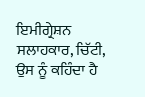ਇਮੀਗ੍ਰੇਸ਼ਨ ਸਲਾਹਕਾਰ, ਚਿੱਟੀ, ਉਸ ਨੂੰ ਕਹਿੰਦਾ ਹੈ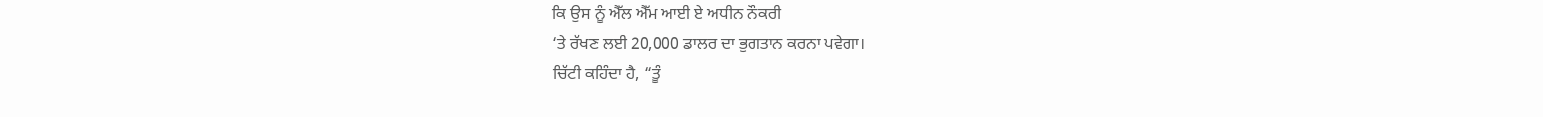ਕਿ ਉਸ ਨੂੰ ਐੱਲ ਐੱਮ ਆਈ ਏ ਅਧੀਨ ਨੌਕਰੀ
‘ਤੇ ਰੱਖਣ ਲਈ 20,000 ਡਾਲਰ ਦਾ ਭੁਗਤਾਨ ਕਰਨਾ ਪਵੇਗਾ।
ਚਿੱਟੀ ਕਹਿੰਦਾ ਹੈ, “ਤੂੰ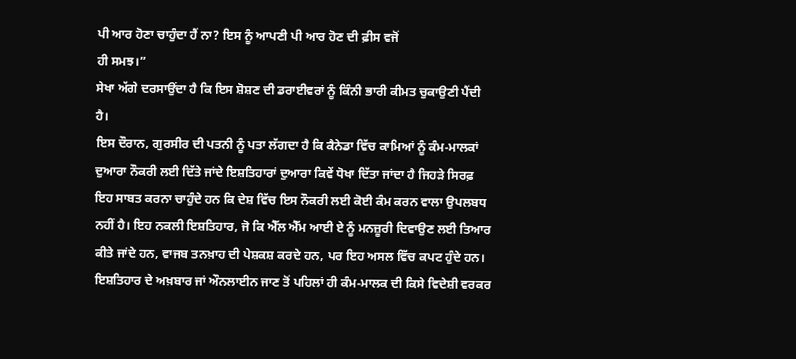ਪੀ ਆਰ ਹੋਣਾ ਚਾਹੁੰਦਾ ਹੈਂ ਨਾ? ਇਸ ਨੂੰ ਆਪਣੀ ਪੀ ਆਰ ਹੋਣ ਦੀ ਫ਼ੀਸ ਵਜੋਂ
ਹੀ ਸਮਝ।”
ਸੇਖਾ ਅੱਗੇ ਦਰਸਾਉਂਦਾ ਹੈ ਕਿ ਇਸ ਸ਼ੋਸ਼ਣ ਦੀ ਡਰਾਈਵਰਾਂ ਨੂੰ ਕਿੰਨੀ ਭਾਰੀ ਕੀਮਤ ਚੁਕਾਉਣੀ ਪੈਂਦੀ
ਹੈ।
ਇਸ ਦੌਰਾਨ, ਗੁਰਸੀਰ ਦੀ ਪਤਨੀ ਨੂੰ ਪਤਾ ਲੱਗਦਾ ਹੈ ਕਿ ਕੈਨੇਡਾ ਵਿੱਚ ਕਾਮਿਆਂ ਨੂੰ ਕੰਮ-ਮਾਲਕਾਂ
ਦੁਆਰਾ ਨੌਕਰੀ ਲਈ ਦਿੱਤੇ ਜਾਂਦੇ ਇਸ਼ਤਿਹਾਰਾਂ ਦੁਆਰਾ ਕਿਵੇਂ ਧੋਖਾ ਦਿੱਤਾ ਜਾਂਦਾ ਹੈ ਜਿਹੜੇ ਸਿਰਫ਼
ਇਹ ਸਾਬਤ ਕਰਨਾ ਚਾਹੁੰਦੇ ਹਨ ਕਿ ਦੇਸ਼ ਵਿੱਚ ਇਸ ਨੌਕਰੀ ਲਈ ਕੋਈ ਕੰਮ ਕਰਨ ਵਾਲਾ ਉਪਲਬਧ
ਨਹੀਂ ਹੈ। ਇਹ ਨਕਲੀ ਇਸ਼ਤਿਹਾਰ, ਜੋ ਕਿ ਐੱਲ ਐੱਮ ਆਈ ਏ ਨੂੰ ਮਨਜ਼ੂਰੀ ਦਿਵਾਉਣ ਲਈ ਤਿਆਰ
ਕੀਤੇ ਜਾਂਦੇ ਹਨ, ਵਾਜਬ ਤਨਖ਼ਾਹ ਦੀ ਪੇਸ਼ਕਸ਼ ਕਰਦੇ ਹਨ, ਪਰ ਇਹ ਅਸਲ ਵਿੱਚ ਕਪਟ ਹੁੰਦੇ ਹਨ।
ਇਸ਼ਤਿਹਾਰ ਦੇ ਅਖ਼ਬਾਰ ਜਾਂ ਔਨਲਾਈਨ ਜਾਣ ਤੋਂ ਪਹਿਲਾਂ ਹੀ ਕੰਮ-ਮਾਲਕ ਦੀ ਕਿਸੇ ਵਿਦੇਸ਼ੀ ਵਰਕਰ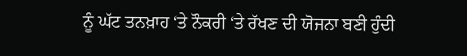ਨੂੰ ਘੱਟ ਤਨਖ਼ਾਹ ‘ਤੇ ਨੌਕਰੀ ‘ਤੇ ਰੱਖਣ ਦੀ ਯੋਜਨਾ ਬਣੀ ਹੁੰਦੀ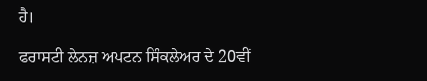ਹੈ।

ਫਰਾਸਟੀ ਲੇਨਜ਼ ਅਪਟਨ ਸਿੰਕਲੇਅਰ ਦੇ 20ਵੀਂ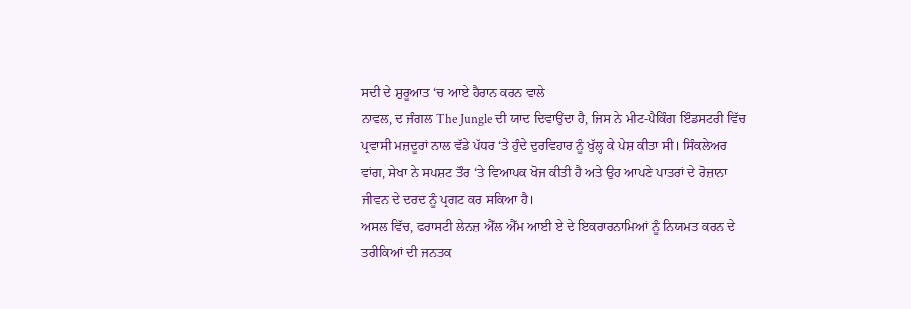ਸਦੀ ਦੇ ਸ਼ੁਰੂਆਤ ‘ਚ ਆਏ ਹੈਰਾਨ ਕਰਨ ਵਾਲੇ
ਨਾਵਲ, ਦ ਜੰਗਲ The Jungle ਦੀ ਯਾਦ ਦਿਵਾਉਂਦਾ ਹੈ, ਜਿਸ ਨੇ ਮੀਟ-ਪੈਕਿੰਗ ਇੰਡਸਟਰੀ ਵਿੱਚ
ਪ੍ਰਵਾਸੀ ਮਜ਼ਦੂਰਾਂ ਨਾਲ ਵੱਡੇ ਪੱਧਰ ‘ਤੇ ਹੁੰਦੇ ਦੁਰਵਿਹਾਰ ਨੂੰ ਖੁੱਲ੍ਹ ਕੇ ਪੇਸ਼ ਕੀਤਾ ਸੀ। ਸਿੰਕਲੇਅਰ
ਵਾਂਗ, ਸੇਖਾ ਨੇ ਸਪਸ਼ਟ ਤੌਰ ‘ਤੇ ਵਿਆਪਕ ਖੋਜ ਕੀਤੀ ਹੈ ਅਤੇ ਉਹ ਆਪਣੇ ਪਾਤਰਾਂ ਦੇ ਰੋਜ਼ਾਨਾ
ਜੀਵਨ ਦੇ ਦਰਦ ਨੂੰ ਪ੍ਰਗਟ ਕਰ ਸਕਿਆ ਹੈ।
ਅਸਲ ਵਿੱਚ, ਫਰਾਸਟੀ ਲੇਨਜ਼ ਐੱਲ ਐੱਮ ਆਈ ਏ ਦੇ ਇਕਰਾਰਨਾਮਿਆਂ ਨੂੰ ਨਿਯਮਤ ਕਰਨ ਦੇ
ਤਰੀਕਿਆਂ ਦੀ ਜਨਤਕ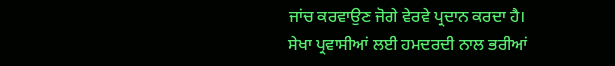ਜਾਂਚ ਕਰਵਾਉਣ ਜੋਗੇ ਵੇਰਵੇ ਪ੍ਰਦਾਨ ਕਰਦਾ ਹੈ।
ਸੇਖਾ ਪ੍ਰਵਾਸੀਆਂ ਲਈ ਹਮਦਰਦੀ ਨਾਲ ਭਰੀਆਂ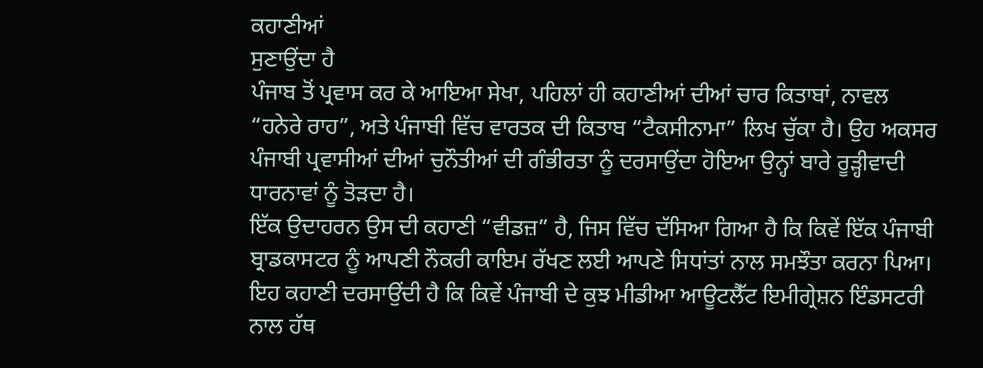ਕਹਾਣੀਆਂ
ਸੁਣਾਉਂਦਾ ਹੈ
ਪੰਜਾਬ ਤੋਂ ਪ੍ਰਵਾਸ ਕਰ ਕੇ ਆਇਆ ਸੇਖਾ, ਪਹਿਲਾਂ ਹੀ ਕਹਾਣੀਆਂ ਦੀਆਂ ਚਾਰ ਕਿਤਾਬਾਂ, ਨਾਵਲ
“ਹਨੇਰੇ ਰਾਹ”, ਅਤੇ ਪੰਜਾਬੀ ਵਿੱਚ ਵਾਰਤਕ ਦੀ ਕਿਤਾਬ “ਟੈਕਸੀਨਾਮਾ” ਲਿਖ ਚੁੱਕਾ ਹੈ। ਉਹ ਅਕਸਰ
ਪੰਜਾਬੀ ਪ੍ਰਵਾਸੀਆਂ ਦੀਆਂ ਚੁਨੌਤੀਆਂ ਦੀ ਗੰਭੀਰਤਾ ਨੂੰ ਦਰਸਾਉਂਦਾ ਹੋਇਆ ਉਨ੍ਹਾਂ ਬਾਰੇ ਰੂੜ੍ਹੀਵਾਦੀ
ਧਾਰਨਾਵਾਂ ਨੂੰ ਤੋੜਦਾ ਹੈ।
ਇੱਕ ਉਦਾਹਰਨ ਉਸ ਦੀ ਕਹਾਣੀ “ਵੀਡਜ਼” ਹੈ, ਜਿਸ ਵਿੱਚ ਦੱਸਿਆ ਗਿਆ ਹੈ ਕਿ ਕਿਵੇਂ ਇੱਕ ਪੰਜਾਬੀ
ਬ੍ਰਾਡਕਾਸਟਰ ਨੂੰ ਆਪਣੀ ਨੌਕਰੀ ਕਾਇਮ ਰੱਖਣ ਲਈ ਆਪਣੇ ਸਿਧਾਂਤਾਂ ਨਾਲ ਸਮਝੌਤਾ ਕਰਨਾ ਪਿਆ।
ਇਹ ਕਹਾਣੀ ਦਰਸਾਉਂਦੀ ਹੈ ਕਿ ਕਿਵੇਂ ਪੰਜਾਬੀ ਦੇ ਕੁਝ ਮੀਡੀਆ ਆਊਟਲੈੱਟ ਇਮੀਗ੍ਰੇਸ਼ਨ ਇੰਡਸਟਰੀ
ਨਾਲ ਹੱਥ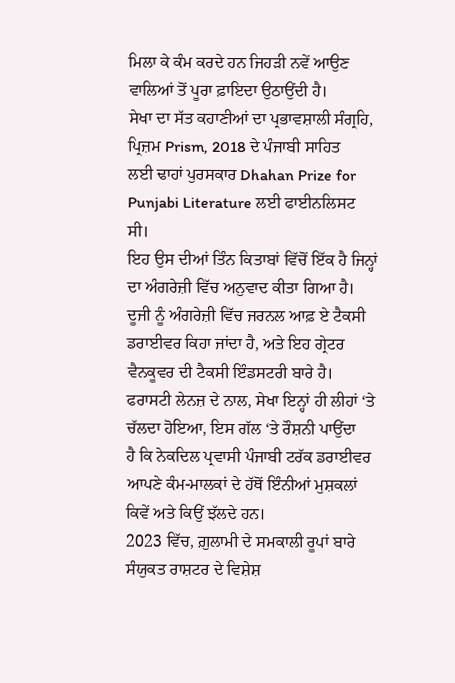ਮਿਲਾ ਕੇ ਕੰਮ ਕਰਦੇ ਹਨ ਜਿਹੜੀ ਨਵੇਂ ਆਉਣ ਵਾਲਿਆਂ ਤੋਂ ਪੂਰਾ ਫ਼ਾਇਦਾ ਉਠਾਉਂਦੀ ਹੈ।
ਸੇਖਾ ਦਾ ਸੱਤ ਕਹਾਣੀਆਂ ਦਾ ਪ੍ਰਭਾਵਸ਼ਾਲੀ ਸੰਗ੍ਰਹਿ, ਪ੍ਰਿਜ਼ਮ Prism, 2018 ਦੇ ਪੰਜਾਬੀ ਸਾਹਿਤ
ਲਈ ਢਾਹਾਂ ਪੁਰਸਕਾਰ Dhahan Prize for Punjabi Literature ਲਈ ਫਾਈਨਲਿਸਟ ਸੀ।
ਇਹ ਉਸ ਦੀਆਂ ਤਿੰਨ ਕਿਤਾਬਾਂ ਵਿੱਚੋਂ ਇੱਕ ਹੈ ਜਿਨ੍ਹਾਂ ਦਾ ਅੰਗਰੇਜ਼ੀ ਵਿੱਚ ਅਨੁਵਾਦ ਕੀਤਾ ਗਿਆ ਹੈ।
ਦੂਜੀ ਨੂੰ ਅੰਗਰੇਜ਼ੀ ਵਿੱਚ ਜਰਨਲ ਆਫ਼ ਏ ਟੈਕਸੀ ਡਰਾਈਵਰ ਕਿਹਾ ਜਾਂਦਾ ਹੈ, ਅਤੇ ਇਹ ਗ੍ਰੇਟਰ
ਵੈਨਕੂਵਰ ਦੀ ਟੈਕਸੀ ਇੰਡਸਟਰੀ ਬਾਰੇ ਹੈ।
ਫਰਾਸਟੀ ਲੇਨਜ਼ ਦੇ ਨਾਲ, ਸੇਖਾ ਇਨ੍ਹਾਂ ਹੀ ਲੀਹਾਂ ‘ਤੇ ਚੱਲਦਾ ਹੋਇਆ, ਇਸ ਗੱਲ ‘ਤੇ ਰੌਸ਼ਨੀ ਪਾਉਂਦਾ
ਹੈ ਕਿ ਨੇਕਦਿਲ ਪ੍ਰਵਾਸੀ ਪੰਜਾਬੀ ਟਰੱਕ ਡਰਾਈਵਰ ਆਪਣੇ ਕੰਮ-ਮਾਲਕਾਂ ਦੇ ਹੱਥੋਂ ਇੰਨੀਆਂ ਮੁਸ਼ਕਲਾਂ
ਕਿਵੇਂ ਅਤੇ ਕਿਉਂ ਝੱਲਦੇ ਹਨ।
2023 ਵਿੱਚ, ਗ਼ੁਲਾਮੀ ਦੇ ਸਮਕਾਲੀ ਰੂਪਾਂ ਬਾਰੇ ਸੰਯੁਕਤ ਰਾਸ਼ਟਰ ਦੇ ਵਿਸ਼ੇਸ਼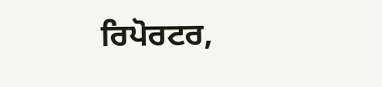ਰਿਪੋਰਟਰ,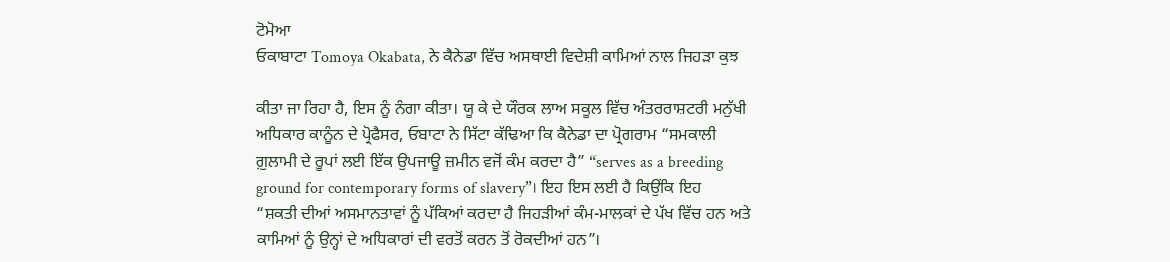ਟੋਮੋਆ
ਓਕਾਬਾਟਾ Tomoya Okabata, ਨੇ ਕੈਨੇਡਾ ਵਿੱਚ ਅਸਥਾਈ ਵਿਦੇਸ਼ੀ ਕਾਮਿਆਂ ਨਾਲ ਜਿਹੜਾ ਕੁਝ

ਕੀਤਾ ਜਾ ਰਿਹਾ ਹੈ, ਇਸ ਨੂੰ ਨੰਗਾ ਕੀਤਾ। ਯੂ ਕੇ ਦੇ ਯੌਰਕ ਲਾਅ ਸਕੂਲ ਵਿੱਚ ਅੰਤਰਰਾਸ਼ਟਰੀ ਮਨੁੱਖੀ
ਅਧਿਕਾਰ ਕਾਨੂੰਨ ਦੇ ਪ੍ਰੋਫੈਸਰ, ਓਬਾਟਾ ਨੇ ਸਿੱਟਾ ਕੱਢਿਆ ਕਿ ਕੈਨੇਡਾ ਦਾ ਪ੍ਰੋਗਰਾਮ “ਸਮਕਾਲੀ
ਗ਼ੁਲਾਮੀ ਦੇ ਰੂਪਾਂ ਲਈ ਇੱਕ ਉਪਜਾਊ ਜ਼ਮੀਨ ਵਜੋਂ ਕੰਮ ਕਰਦਾ ਹੈ” “serves as a breeding
ground for contemporary forms of slavery”। ਇਹ ਇਸ ਲਈ ਹੈ ਕਿਉਂਕਿ ਇਹ
“ਸ਼ਕਤੀ ਦੀਆਂ ਅਸਮਾਨਤਾਵਾਂ ਨੂੰ ਪੱਕਿਆਂ ਕਰਦਾ ਹੈ ਜਿਹੜੀਆਂ ਕੰਮ-ਮਾਲਕਾਂ ਦੇ ਪੱਖ ਵਿੱਚ ਹਨ ਅਤੇ
ਕਾਮਿਆਂ ਨੂੰ ਉਨ੍ਹਾਂ ਦੇ ਅਧਿਕਾਰਾਂ ਦੀ ਵਰਤੋਂ ਕਰਨ ਤੋਂ ਰੋਕਦੀਆਂ ਹਨ”।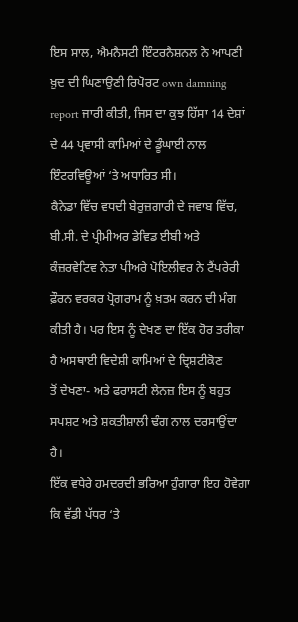ਇਸ ਸਾਲ, ਐਮਨੈਸਟੀ ਇੰਟਰਨੈਸ਼ਨਲ ਨੇ ਆਪਣੀ ਖ਼ੁਦ ਦੀ ਘਿਣਾਉਣੀ ਰਿਪੋਰਟ own damning
report ਜਾਰੀ ਕੀਤੀ, ਜਿਸ ਦਾ ਕੁਝ ਹਿੱਸਾ 14 ਦੇਸ਼ਾਂ ਦੇ 44 ਪ੍ਰਵਾਸੀ ਕਾਮਿਆਂ ਦੇ ਡੂੰਘਾਈ ਨਾਲ
ਇੰਟਰਵਿਊਆਂ ‘ਤੇ ਅਧਾਰਿਤ ਸੀ।
ਕੈਨੇਡਾ ਵਿੱਚ ਵਧਦੀ ਬੇਰੁਜ਼ਗਾਰੀ ਦੇ ਜਵਾਬ ਵਿੱਚ, ਬੀ.ਸੀ. ਦੇ ਪ੍ਰੀਮੀਅਰ ਡੇਵਿਡ ਈਬੀ ਅਤੇ
ਕੰਜ਼ਰਵੇਟਿਵ ਨੇਤਾ ਪੀਅਰੇ ਪੋਇਲੀਵਰ ਨੇ ਟੈਂਪਰੇਰੀ ਫ਼ੌਰਨ ਵਰਕਰ ਪ੍ਰੋਗਰਾਮ ਨੂੰ ਖ਼ਤਮ ਕਰਨ ਦੀ ਮੰਗ
ਕੀਤੀ ਹੈ। ਪਰ ਇਸ ਨੂੰ ਦੇਖਣ ਦਾ ਇੱਕ ਹੋਰ ਤਰੀਕਾ ਹੈ ਅਸਥਾਈ ਵਿਦੇਸ਼ੀ ਕਾਮਿਆਂ ਦੇ ਦ੍ਰਿਸ਼ਟੀਕੋਣ
ਤੋਂ ਦੇਖਣਾ- ਅਤੇ ਫਰਾਸਟੀ ਲੇਨਜ਼ ਇਸ ਨੂੰ ਬਹੁਤ ਸਪਸ਼ਟ ਅਤੇ ਸ਼ਕਤੀਸ਼ਾਲੀ ਢੰਗ ਨਾਲ ਦਰਸਾਉਂਦਾ
ਹੈ।
ਇੱਕ ਵਧੇਰੇ ਹਮਦਰਦੀ ਭਰਿਆ ਹੁੰਗਾਰਾ ਇਹ ਹੋਵੇਗਾ ਕਿ ਵੱਡੀ ਪੱਧਰ ‘ਤੇ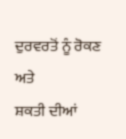ਦੁਰਵਰਤੋਂ ਨੂੰ ਰੋਕਣ ਅਤੇ
ਸ਼ਕਤੀ ਦੀਆਂ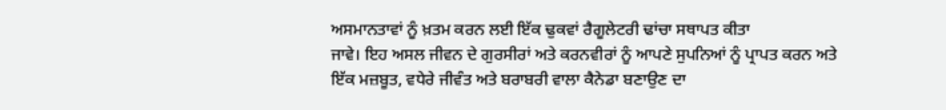ਅਸਮਾਨਤਾਵਾਂ ਨੂੰ ਖ਼ਤਮ ਕਰਨ ਲਈ ਇੱਕ ਢੁਕਵਾਂ ਰੈਗੂਲੇਟਰੀ ਢਾਂਚਾ ਸਥਾਪਤ ਕੀਤਾ
ਜਾਵੇ। ਇਹ ਅਸਲ ਜੀਵਨ ਦੇ ਗੁਰਸੀਰਾਂ ਅਤੇ ਕਰਨਵੀਰਾਂ ਨੂੰ ਆਪਣੇ ਸੁਪਨਿਆਂ ਨੂੰ ਪ੍ਰਾਪਤ ਕਰਨ ਅਤੇ
ਇੱਕ ਮਜ਼ਬੂਤ, ਵਧੇਰੇ ਜੀਵੰਤ ਅਤੇ ਬਰਾਬਰੀ ਵਾਲਾ ਕੈਨੇਡਾ ਬਣਾਉਣ ਦਾ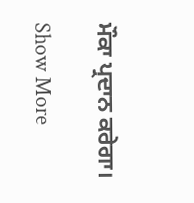ਮੌਕਾ ਪ੍ਰਦਾਨ ਕਰੇਗਾ।

Show More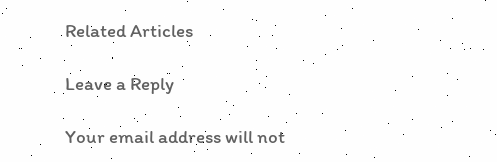Related Articles

Leave a Reply

Your email address will not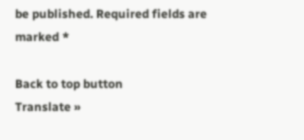be published. Required fields are marked *

Back to top button
Translate »